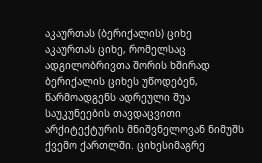აკაურთას (ბერიქალის) ციხე
აკაურთას ციხე, რომელსაც ადგილობრივთა შორის ხშირად ბერიქალის ციხეს უწოდებენ, წარმოადგენს ადრეული შუა საუკუნეების თავდაცვითი არქიტექტურის მნიშვნელოვან ნიმუშს ქვემო ქართლში. ციხესიმაგრე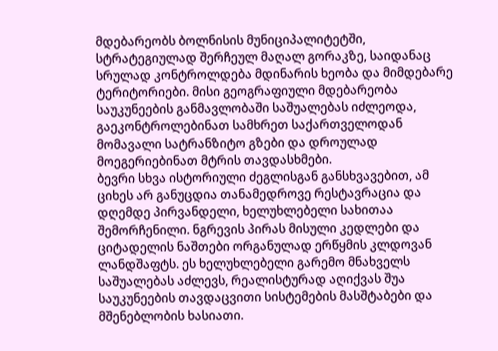მდებარეობს ბოლნისის მუნიციპალიტეტში, სტრატეგიულად შერჩეულ მაღალ გორაკზე, საიდანაც სრულად კონტროლდება მდინარის ხეობა და მიმდებარე ტერიტორიები. მისი გეოგრაფიული მდებარეობა საუკუნეების განმავლობაში საშუალებას იძლეოდა, გაეკონტროლებინათ სამხრეთ საქართველოდან მომავალი სატრანზიტო გზები და დროულად მოეგერიებინათ მტრის თავდასხმები.
ბევრი სხვა ისტორიული ძეგლისგან განსხვავებით, ამ ციხეს არ განუცდია თანამედროვე რესტავრაცია და დღემდე პირვანდელი, ხელუხლებელი სახითაა შემორჩენილი. ნგრევის პირას მისული კედლები და ციტადელის ნაშთები ორგანულად ერწყმის კლდოვან ლანდშაფტს. ეს ხელუხლებელი გარემო მნახველს საშუალებას აძლევს, რეალისტურად აღიქვას შუა საუკუნეების თავდაცვითი სისტემების მასშტაბები და მშენებლობის ხასიათი.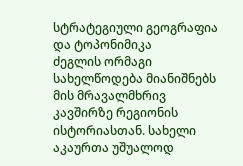სტრატეგიული გეოგრაფია და ტოპონიმიკა
ძეგლის ორმაგი სახელწოდება მიანიშნებს მის მრავალმხრივ კავშირზე რეგიონის ისტორიასთან. სახელი აკაურთა უშუალოდ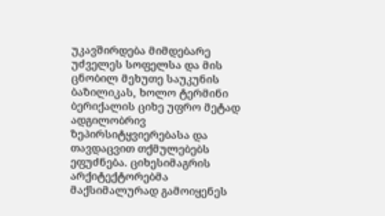უკავშირდება მიმდებარე უძველეს სოფელსა და მის ცნობილ მეხუთე საუკუნის ბაზილიკას, ხოლო ტერმინი ბერიქალის ციხე უფრო მეტად ადგილობრივ ზეპირსიტყვიერებასა და თავდაცვით თქმულებებს ეფუძნება. ციხესიმაგრის არქიტექტორებმა მაქსიმალურად გამოიყენეს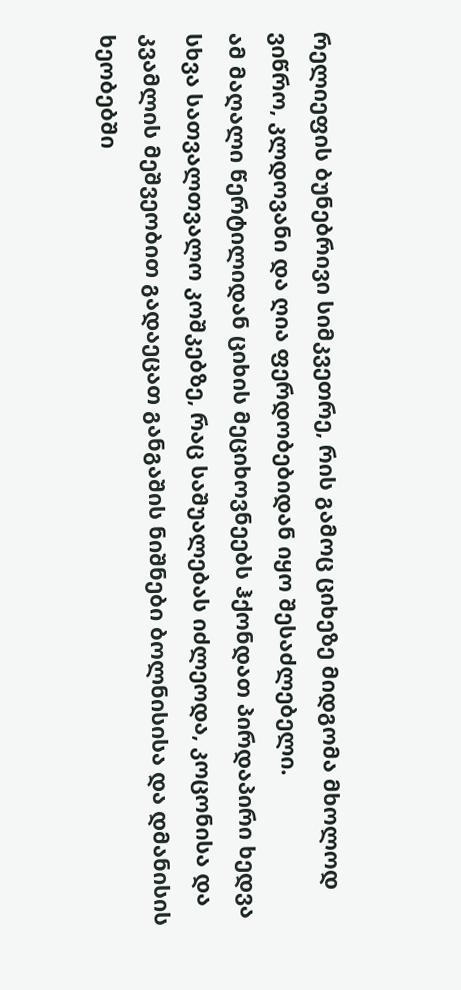რელიეფის ბუნებრივი სიმკვეთრე, რის გამოც ციხეზე მიდგომა მხოლოდ ვიწრო, კლდოვანი და ღია ფერდობებიდან იყო შესაძლებელი.
ამ მაღალი წერტილიდან ციხის მეციხოვნეებს ჰქონდათ პირდაპირი ხედვა სხვა სათვალთვალო კოშკებზე, რაც საშუალებას იძლეოდა, კოცონისა და კვამლის მეშვეობით გადაეცათ განგაშის ნიშნები ბოლნისისა და დმანისის ხეობებში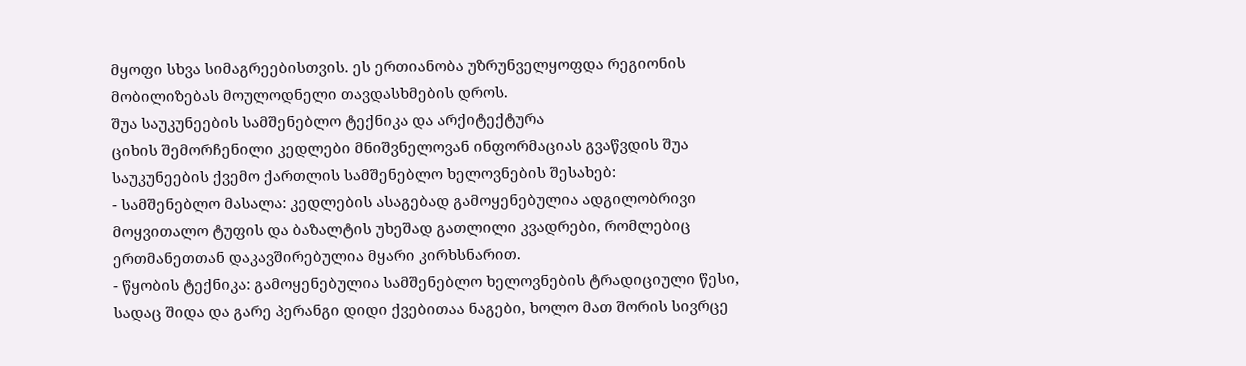მყოფი სხვა სიმაგრეებისთვის. ეს ერთიანობა უზრუნველყოფდა რეგიონის მობილიზებას მოულოდნელი თავდასხმების დროს.
შუა საუკუნეების სამშენებლო ტექნიკა და არქიტექტურა
ციხის შემორჩენილი კედლები მნიშვნელოვან ინფორმაციას გვაწვდის შუა საუკუნეების ქვემო ქართლის სამშენებლო ხელოვნების შესახებ:
- სამშენებლო მასალა: კედლების ასაგებად გამოყენებულია ადგილობრივი მოყვითალო ტუფის და ბაზალტის უხეშად გათლილი კვადრები, რომლებიც ერთმანეთთან დაკავშირებულია მყარი კირხსნარით.
- წყობის ტექნიკა: გამოყენებულია სამშენებლო ხელოვნების ტრადიციული წესი, სადაც შიდა და გარე პერანგი დიდი ქვებითაა ნაგები, ხოლო მათ შორის სივრცე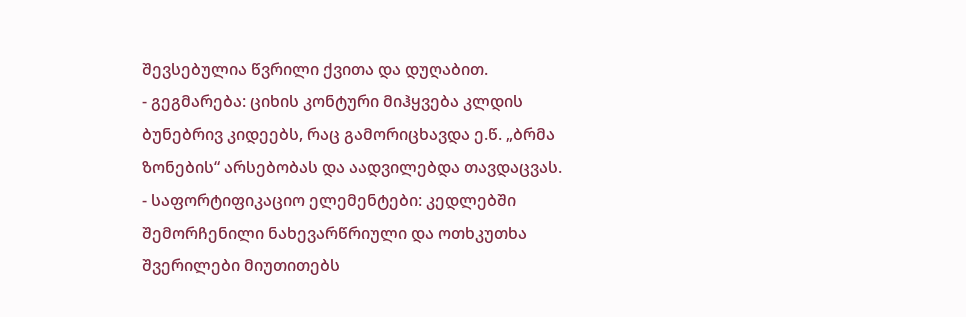შევსებულია წვრილი ქვითა და დუღაბით.
- გეგმარება: ციხის კონტური მიჰყვება კლდის ბუნებრივ კიდეებს, რაც გამორიცხავდა ე.წ. „ბრმა ზონების“ არსებობას და აადვილებდა თავდაცვას.
- საფორტიფიკაციო ელემენტები: კედლებში შემორჩენილი ნახევარწრიული და ოთხკუთხა შვერილები მიუთითებს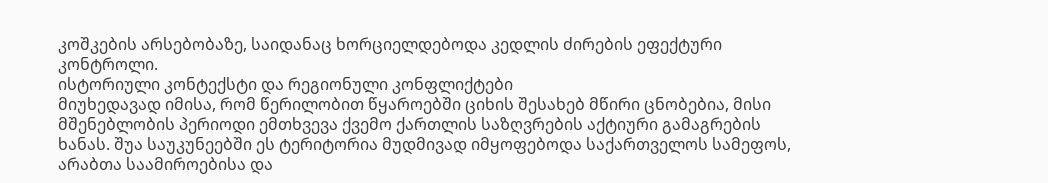კოშკების არსებობაზე, საიდანაც ხორციელდებოდა კედლის ძირების ეფექტური კონტროლი.
ისტორიული კონტექსტი და რეგიონული კონფლიქტები
მიუხედავად იმისა, რომ წერილობით წყაროებში ციხის შესახებ მწირი ცნობებია, მისი მშენებლობის პერიოდი ემთხვევა ქვემო ქართლის საზღვრების აქტიური გამაგრების ხანას. შუა საუკუნეებში ეს ტერიტორია მუდმივად იმყოფებოდა საქართველოს სამეფოს, არაბთა საამიროებისა და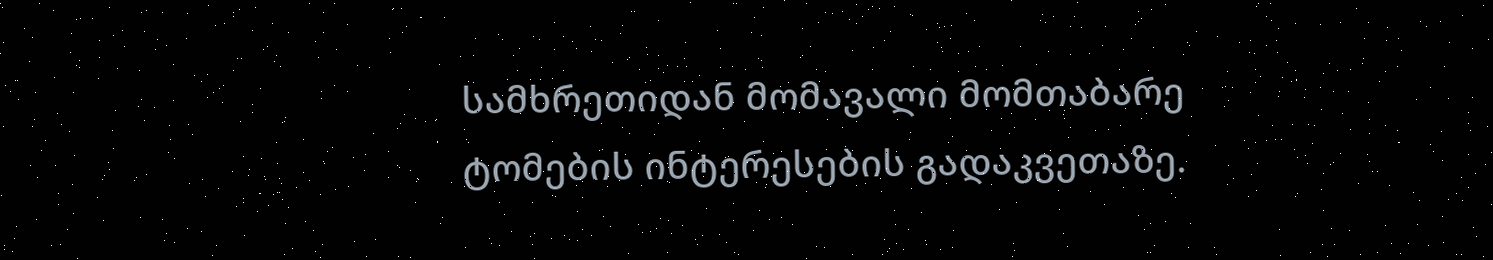სამხრეთიდან მომავალი მომთაბარე ტომების ინტერესების გადაკვეთაზე.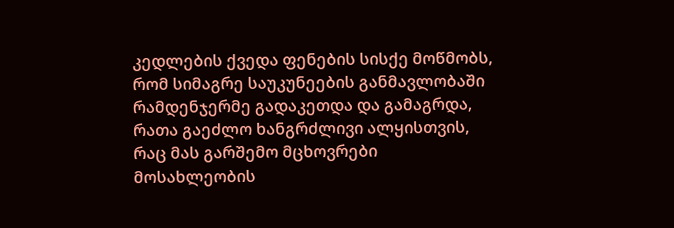კედლების ქვედა ფენების სისქე მოწმობს, რომ სიმაგრე საუკუნეების განმავლობაში რამდენჯერმე გადაკეთდა და გამაგრდა, რათა გაეძლო ხანგრძლივი ალყისთვის, რაც მას გარშემო მცხოვრები მოსახლეობის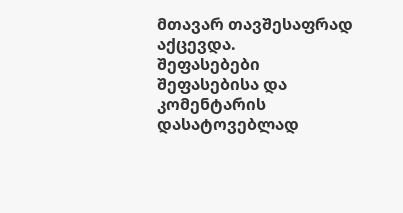მთავარ თავშესაფრად აქცევდა.
შეფასებები
შეფასებისა და კომენტარის დასატოვებლად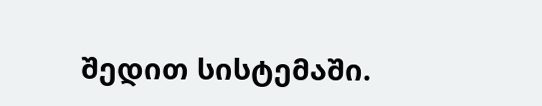შედით სისტემაში.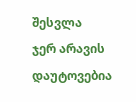შესვლა
ჯერ არავის დაუტოვებია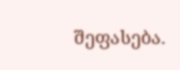შეფასება.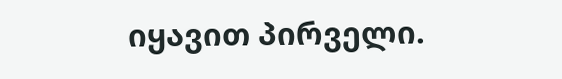იყავით პირველი.